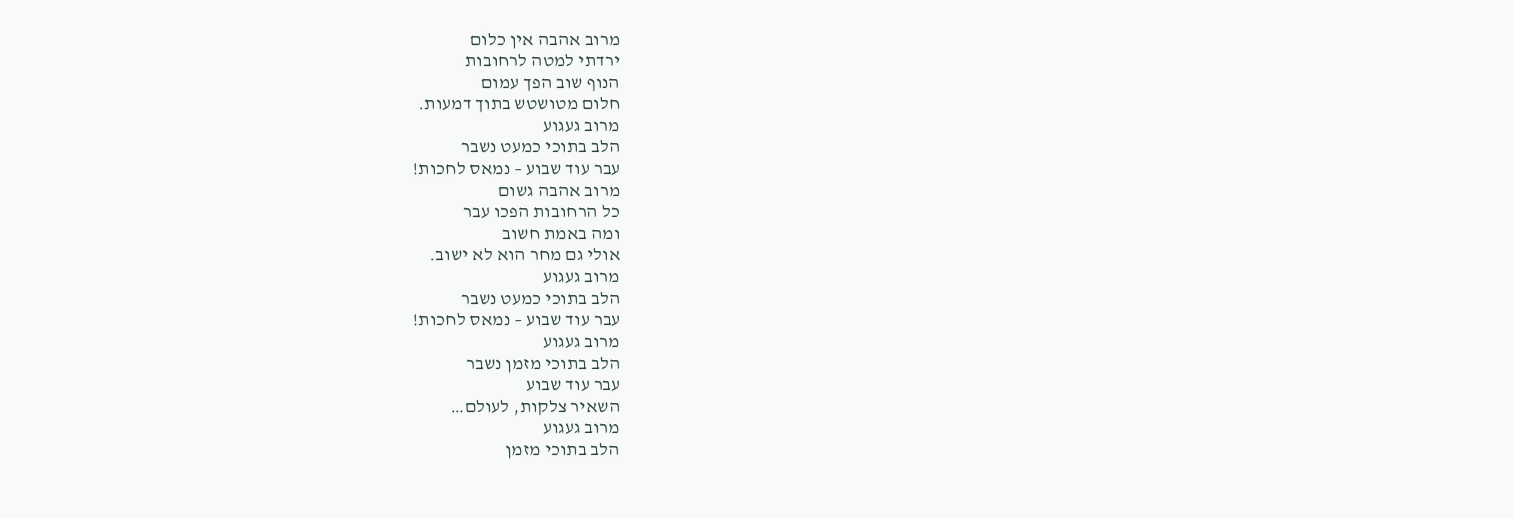מרוב אהבה אין כלום
ירדתי למטה לרחובות
הנוף שוב הפך עמום
חלום מטושטש בתוך דמעות.
מרוב געגוע
הלב בתוכי כמעט נשבר
עבר עוד שבוע – נמאס לחכות!
מרוב אהבה גשום
כל הרחובות הפכו עבר
ומה באמת חשוב
אולי גם מחר הוא לא ישוב.
מרוב געגוע
הלב בתוכי כמעט נשבר
עבר עוד שבוע – נמאס לחכות!
מרוב געגוע
הלב בתוכי מזמן נשבר
עבר עוד שבוע
השאיר צלקות, לעולם…
מרוב געגוע
הלב בתוכי מזמן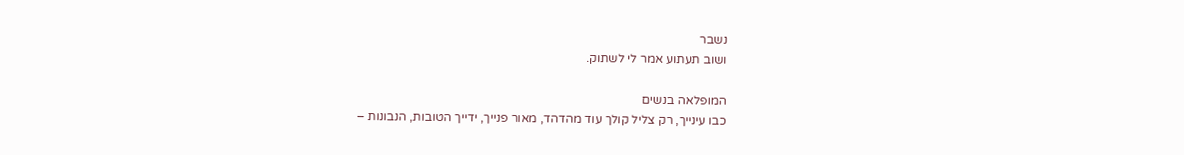נשבר
ושוב תעתוע אמר לי לשתוק.

המופלאה בנשים
כבו עינייך, רק צליל קולך עוד מהדהד, מאור פנייך, ידייך הטובות, הנבונות –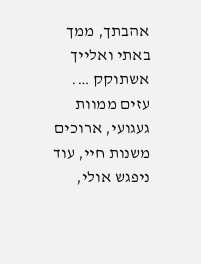אהבתך, ממך באתי ואלייך אשתוקק …. עזים ממוות געגועי, ארוכים משנות חיי, עוד ניפגש אולי,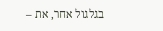בגלגול אחר, את –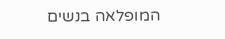המופלאה בנשים